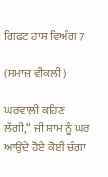ਗਿਫਟ ਹਾਸ ਵਿਅੰਗ 7

(ਸਮਾਜ ਵੀਕਲੀ)

ਘਰਵਾਲੀ ਕਹਿਣ ਲੱਗੀ,“ ਜੀ ਸ਼ਾਮ ਨੂੰ ਘਰ ਆਉਂਦੇ ਹੋਏ ਕੋਈ ਚੰਗਾ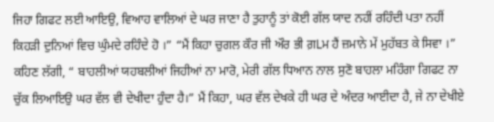ਜਿਹਾ ਗਿਫਟ ਲਈ ਆਇਉ, ਵਿਆਹ ਵਾਲਿਆਂ ਦੇ ਘਰ ਜਾਣਾ ਹੈ ਤੁਹਾਨੂੰ ਤਾਂ ਕੋਈ ਗੱਲ ਯਾਦ ਨਹੀਂ ਰਹਿੰਦੀ ਪਤਾ ਨਹੀਂ ਕਿਹੜੀ ਦੁਨਿਆਂ ਵਿਚ ਘੁੰਮਦੇ ਰਹਿੰਦੇ ਹੋ ।” “ਮੈਂ ਕਿਹਾ ਚੁਗਲ ਕੌਰ ਜੀ ਔਰ ਭੀ ਗ਼Lਮ ਹੈਂ ਜ਼ਮਾਨੇ ਮੇਂ ਮੁਹੱਬਤ ਕੇ ਸਿਵਾ ।” ਕਹਿਣ ਲੱਗੀ, “ ਬਾਹਲੀਆਂ ਯਹਬਲੀਆਂ ਜਿਹੀਆਂ ਨਾ ਮਾਰੋ, ਮੇਰੀ ਗੱਲ ਧਿਆਨ ਨਾਲ ਸੁਣੋ ਬਾਹਲਾ ਮਹਿੰਗਾ ਗਿਫਟ ਨਾ ਚੁੱਕ ਲਿਆਇਉ ਘਰ ਵੱਲ ਵੀ ਦੇਖੀਦਾ ਹੁੰਦਾ ਹੈ।” ਮੈਂ ਕਿਹਾ, ਘਰ ਵੱਲ ਦੇਖਕੇ ਹੀ ਘਰ ਦੇ ਅੰਦਰ ਆਈਦਾ ਹੈ, ਜੇ ਨਾ ਦੇਖੀਏ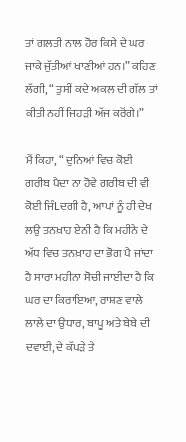ਤਾਂ ਗਲਤੀ ਨਾਲ ਹੋਰ ਕਿਸੇ ਦੇ ਘਰ ਜਾਕੇ ਜੁੱਤੀਆਂ ਖਾਣੀਆਂ ਹਨ।” ਕਹਿਣ ਲੱਗੀ, “ ਤੁਸੀਂ ਕਦੇ ਅਕਲ ਦੀ ਗੱਲ ਤਾਂ ਕੀਤੀ ਨਹੀਂ ਜਿਹੜੀ ਅੱਜ ਕਰੋਂਗੇ।”

ਮੈਂ ਕਿਹਾ, “ ਦੁਨਿਆਂ ਵਿਚ ਕੋਈ ਗਰੀਬ ਪੈਦਾ ਨਾ ਹੋਵੇ ਗਰੀਬ ਦੀ ਵੀ ਕੋਈ ਜਿੰLਦਗੀ ਹੈ, ਆਪਾਂ ਨੂੰ ਹੀ ਦੇਖ ਲਉ ਤਨਖ਼ਾਹ ਏਨੀ ਹੈ ਕਿ ਮਹੀਨੇ ਦੇ ਅੱਧ ਵਿਚ ਤਨਖ਼ਾਹ ਦਾ ਭੋਗ ਪੈ ਜਾਂਦਾ ਹੈ ਸਾਰਾ ਮਹੀਨਾ ਸੋਚੀ ਜਾਈਦਾ ਹੈ ਕਿ ਘਰ ਦਾ ਕਿਰਾਇਆ, ਰਾਸ਼ਣ ਵਾਲੇ ਲਾਲੇ ਦਾ ਉਧਾਰ, ਬਾਪੂ ਅਤੇ ਬੇਬੇ ਦੀ ਦਵਾਈ, ਦੇ ਕੱਪੜੇ ਤੇ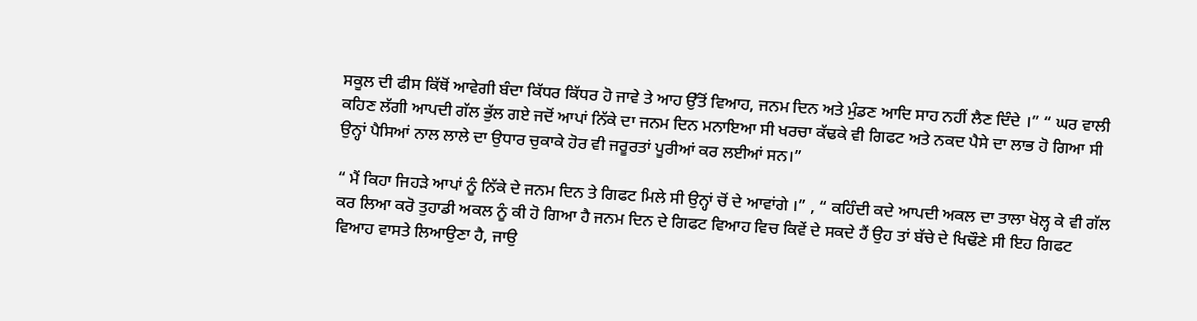ਸਕੂਲ ਦੀ ਫੀਸ ਕਿੱਥੋਂ ਆਵੇਗੀ ਬੰਦਾ ਕਿੱਧਰ ਕਿੱਧਰ ਹੋ ਜਾਵੇ ਤੇ ਆਹ ਉੱਤੋਂ ਵਿਆਹ, ਜਨਮ ਦਿਨ ਅਤੇ ਮੁੰਡਣ ਆਦਿ ਸਾਹ ਨਹੀਂ ਲੈਣ ਦਿੰਦੇ ।” “ ਘਰ ਵਾਲੀ ਕਹਿਣ ਲੱਗੀ ਆਪਦੀ ਗੱਲ ਭੁੱਲ ਗਏ ਜਦੋਂ ਆਪਾਂ ਨਿੱਕੇ ਦਾ ਜਨਮ ਦਿਨ ਮਨਾਇਆ ਸੀ ਖਰਚਾ ਕੱਢਕੇ ਵੀ ਗਿਫਟ ਅਤੇ ਨਕਦ ਪੈਸੇ ਦਾ ਲਾਭ ਹੋ ਗਿਆ ਸੀ ਉਨ੍ਹਾਂ ਪੈਸਿਆਂ ਨਾਲ ਲਾਲੇ ਦਾ ਉਧਾਰ ਚੁਕਾਕੇ ਹੋਰ ਵੀ ਜਰੂਰਤਾਂ ਪੂਰੀਆਂ ਕਰ ਲਈਆਂ ਸਨ।”

“ ਮੈਂ ਕਿਹਾ ਜਿਹੜੇ ਆਪਾਂ ਨੂੰ ਨਿੱਕੇ ਦੇ ਜਨਮ ਦਿਨ ਤੇ ਗਿਫਟ ਮਿਲੇ ਸੀ ਉਨ੍ਹਾਂ ਚੋਂ ਦੇ ਆਵਾਂਗੇ ।” , “ ਕਹਿੰਦੀ ਕਦੇ ਆਪਦੀ ਅਕਲ ਦਾ ਤਾਲਾ ਖੋਲ੍ਹ ਕੇ ਵੀ ਗੱਲ ਕਰ ਲਿਆ ਕਰੋ ਤੁਹਾਡੀ ਅਕਲ ਨੂੰ ਕੀ ਹੋ ਗਿਆ ਹੈ ਜਨਮ ਦਿਨ ਦੇ ਗਿਫਟ ਵਿਆਹ ਵਿਚ ਕਿਵੇਂ ਦੇ ਸਕਦੇ ਹੈਂ ਉਹ ਤਾਂ ਬੱਚੇ ਦੇ ਖਿਢੌਣੇ ਸੀ ਇਹ ਗਿਫਟ ਵਿਆਹ ਵਾਸਤੇ ਲਿਆਉਣਾ ਹੈ, ਜਾਉ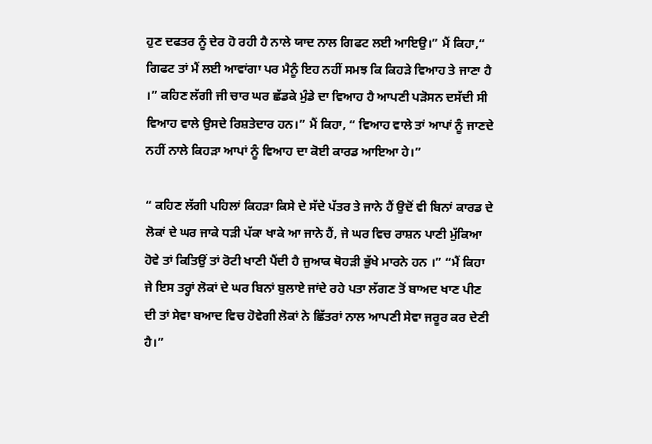ਹੁਣ ਦਫਤਰ ਨੂੰ ਦੇਰ ਹੋ ਰਹੀ ਹੈ ਨਾਲੇ ਯਾਦ ਨਾਲ ਗਿਫਟ ਲਈ ਆਇਉ।” ਮੈਂ ਕਿਹਾ,“ ਗਿਫਟ ਤਾਂ ਮੈਂ ਲਈ ਆਵਾਂਗਾ ਪਰ ਮੈਨੂੰ ਇਹ ਨਹੀਂ ਸਮਝ ਕਿ ਕਿਹੜੇ ਵਿਆਹ ਤੇ ਜਾਣਾ ਹੈ ।” ਕਹਿਣ ਲੱਗੀ ਜੀ ਚਾਰ ਘਰ ਛੱਡਕੇ ਮੁੰਡੇ ਦਾ ਵਿਆਹ ਹੈ ਆਪਣੀ ਪੜੋਸਨ ਦਸੱਦੀ ਸੀ ਵਿਆਹ ਵਾਲੇ ਉਸਦੇ ਰਿਸ਼ਤੇਦਾਰ ਹਨ।” ਮੈਂ ਕਿਹਾ, “ ਵਿਆਹ ਵਾਲੇ ਤਾਂ ਆਪਾਂ ਨੂੰ ਜਾਣਦੇ ਨਹੀਂ ਨਾਲੇ ਕਿਹੜਾ ਆਪਾਂ ਨੂੰ ਵਿਆਹ ਦਾ ਕੋਈ ਕਾਰਡ ਆਇਆ ਹੇ।”

“ ਕਹਿਣ ਲੱਗੀ ਪਹਿਲਾਂ ਕਿਹੜਾ ਕਿਸੇ ਦੇ ਸੱਦੇ ਪੱਤਰ ਤੇ ਜਾਨੇ ਹੈਂ ਉਦੋਂ ਵੀ ਬਿਨਾਂ ਕਾਰਡ ਦੇ ਲੋਕਾਂ ਦੇ ਘਰ ਜਾਕੇ ਧੜੀ ਪੱਕਾ ਖਾਕੇ ਆ ਜਾਨੇ ਹੈਂ, ਜੇ ਘਰ ਵਿਚ ਰਾਸ਼ਨ ਪਾਣੀ ਮੁੱਕਿਆ ਹੋਵੇ ਤਾਂ ਕਿਤਿਉਂ ਤਾਂ ਰੋਟੀ ਖਾਣੀ ਪੈਂਦੀ ਹੈ ਜੁਆਕ ਥੋਹੜੀ ਭੁੱਖੇ ਮਾਰਨੇ ਹਨ ।” “ਮੈਂ ਕਿਹਾ ਜੇ ਇਸ ਤਰ੍ਹਾਂ ਲੋਕਾਂ ਦੇ ਘਰ ਬਿਨਾਂ ਬੁਲਾਏ ਜਾਂਦੇ ਰਹੇ ਪਤਾ ਲੱਗਣ ਤੋਂ ਬਾਅਦ ਖਾਣ ਪੀਣ ਦੀ ਤਾਂ ਸੇਵਾ ਬਆਦ ਵਿਚ ਹੋਵੇਗੀ ਲੋਕਾਂ ਨੇ ਛਿੱਤਰਾਂ ਨਾਲ ਆਪਣੀ ਸੇਵਾ ਜਰੂਰ ਕਰ ਦੇਣੀ ਹੈ।”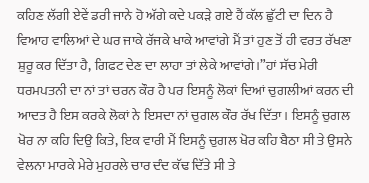ਕਹਿਣ ਲੱਗੀ ਏਵੇਂ ਡਰੀ ਜਾਨੇ ਹੋ ਅੱਗੇ ਕਦੇ ਪਕੜੇ ਗਏ ਹੈਂ ਕੱਲ ਛੁੱਟੀ ਦਾ ਦਿਨ ਹੈ ਵਿਆਹ ਵਾਲਿਆਂ ਦੇ ਘਰ ਜਾਕੇ ਰੱਜਕੇ ਖਾਕੇ ਆਵਾਂਗੇ ਮੈਂ ਤਾਂ ਹੁਣ ਤੋਂ ਹੀ ਵਰਤ ਰੱਖਣਾ ਸ਼ੁਰੂ ਕਰ ਦਿੱਤਾ ਹੈ, ਗਿਫਟ ਦੇਣ ਦਾ ਲਾਹਾ ਤਾਂ ਲੇਕੇ ਆਵਾਂਗੇ।”ਹਾਂ ਸੱਚ ਮੇਰੀ ਧਰਮਪਤਨੀ ਦਾ ਨਾਂ ਤਾਂ ਚਰਨ ਕੌਰ ਹੈ ਪਰ ਇਸਨੂੰ ਲੋਕਾਂ ਦਿਆਂ ਚੁਗਲੀਆਂ ਕਰਨ ਦੀ ਆਦਤ ਹੈ ਇਸ ਕਰਕੇ ਲੋਕਾਂ ਨੇ ਇਸਦਾ ਨਾਂ ਚੁਗਲ ਕੌਰ ਰੱਖ ਦਿੱਤਾ। ਇਸਨੂੰ ਚੁਗਲ ਖੋਰ ਨਾ ਕਹਿ ਦਿਉ ਕਿਤੇ, ਇਕ ਵਾਰੀ ਮੈਂ ਇਸਨੂੰ ਚੁਗਲ ਖੋਰ ਕਹਿ ਬੈਠਾ ਸੀ ਤੇ ਉਸਨੇ ਵੇਲਨਾ ਮਾਰਕੇ ਮੇਰੇ ਮੁਹਰਲੇ ਚਾਰ ਦੰਦ ਕੱਢ ਦਿੱਤੇ ਸੀ ਤੇ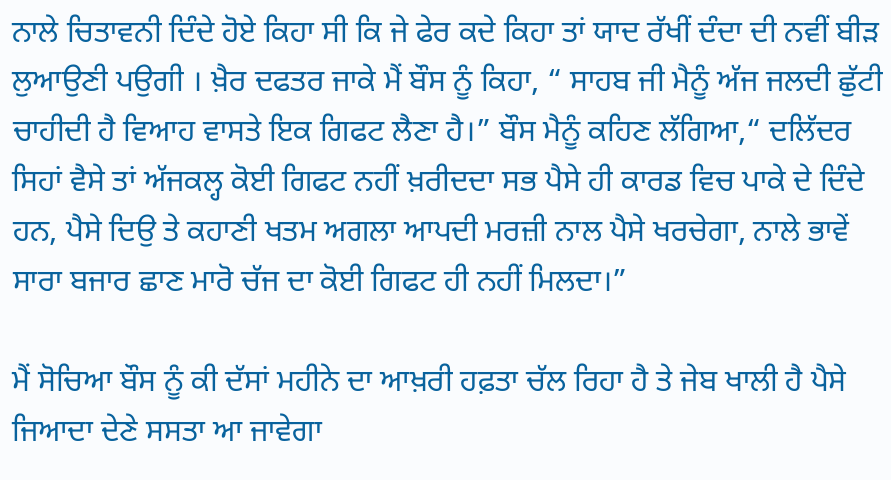ਨਾਲੇ ਚਿਤਾਵਨੀ ਦਿੰਦੇ ਹੋਏ ਕਿਹਾ ਸੀ ਕਿ ਜੇ ਫੇਰ ਕਦੇ ਕਿਹਾ ਤਾਂ ਯਾਦ ਰੱਖੀਂ ਦੰਦਾ ਦੀ ਨਵੀਂ ਬੀੜ ਲੁਆਉਣੀ ਪਉਗੀ । ਖ਼ੈਰ ਦਫਤਰ ਜਾਕੇ ਮੈਂ ਬੌਸ ਨੂੰ ਕਿਹਾ, “ ਸਾਹਬ ਜੀ ਮੈਨੂੰ ਅੱਜ ਜਲਦੀ ਛੁੱਟੀ ਚਾਹੀਦੀ ਹੈ ਵਿਆਹ ਵਾਸਤੇ ਇਕ ਗਿਫਟ ਲੈਣਾ ਹੈ।” ਬੌਸ ਮੈਨੂੰ ਕਹਿਣ ਲੱਗਿਆ,“ ਦਲਿੱਦਰ ਸਿਹਾਂ ਵੈਸੇ ਤਾਂ ਅੱਜਕਲ੍ਹ ਕੋਈ ਗਿਫਟ ਨਹੀਂ ਖ਼ਰੀਦਦਾ ਸਭ ਪੈਸੇ ਹੀ ਕਾਰਡ ਵਿਚ ਪਾਕੇ ਦੇ ਦਿੰਦੇ ਹਨ, ਪੈਸੇ ਦਿਉ ਤੇ ਕਹਾਣੀ ਖਤਮ ਅਗਲਾ ਆਪਦੀ ਮਰਜ਼ੀ ਨਾਲ ਪੈਸੇ ਖਰਚੇਗਾ, ਨਾਲੇ ਭਾਵੇਂ ਸਾਰਾ ਬਜਾਰ ਛਾਣ ਮਾਰੋ ਚੱਜ ਦਾ ਕੋਈ ਗਿਫਟ ਹੀ ਨਹੀਂ ਮਿਲਦਾ।”

ਮੈਂ ਸੋਚਿਆ ਬੌਸ ਨੂੰ ਕੀ ਦੱਸਾਂ ਮਹੀਨੇ ਦਾ ਆਖ਼ਰੀ ਹਫ਼ਤਾ ਚੱਲ ਰਿਹਾ ਹੈ ਤੇ ਜੇਬ ਖਾਲੀ ਹੈ ਪੈਸੇ ਜਿਆਦਾ ਦੇਣੇ ਸਸਤਾ ਆ ਜਾਵੇਗਾ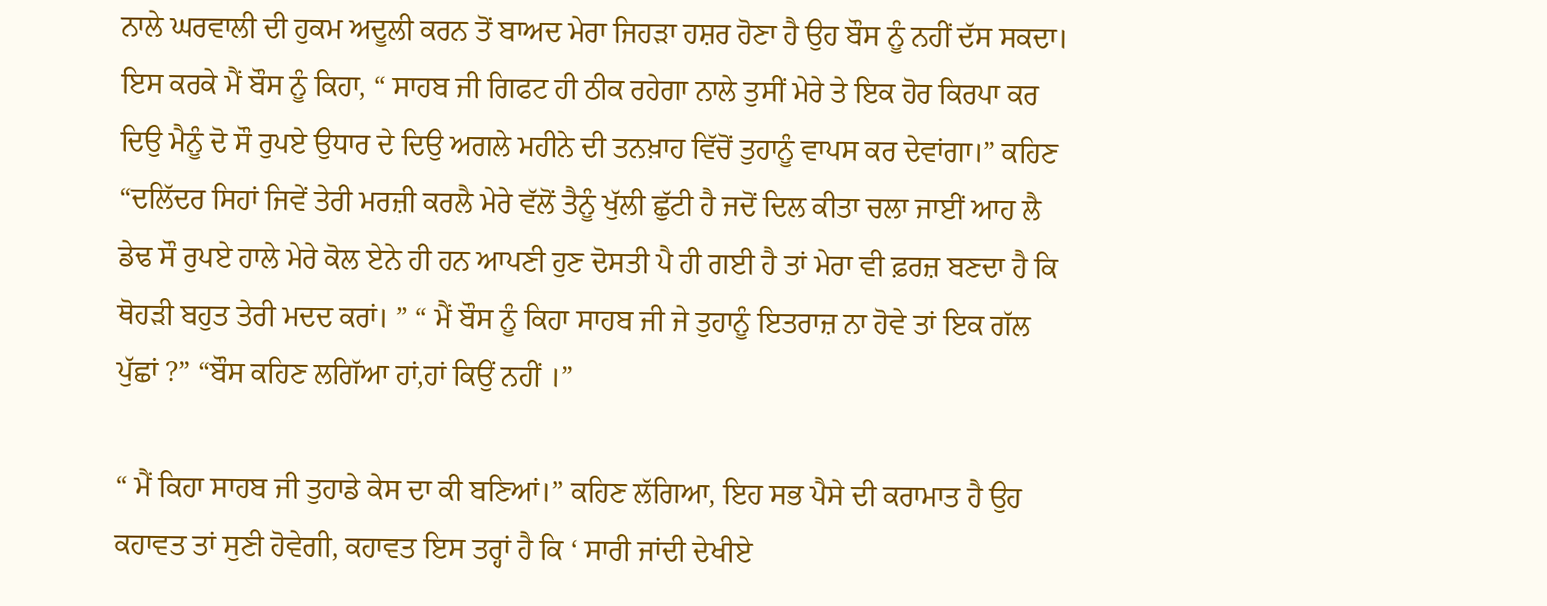ਨਾਲੇ ਘਰਵਾਲੀ ਦੀ ਹੁਕਮ ਅਦੂਲੀ ਕਰਨ ਤੋਂ ਬਾਅਦ ਮੇਰਾ ਜਿਹੜਾ ਹਸ਼ਰ ਹੋਣਾ ਹੈ ਉਹ ਬੌਸ ਨੂੰ ਨਹੀਂ ਦੱਸ ਸਕਦਾ। ਇਸ ਕਰਕੇ ਮੈਂ ਬੌਸ ਨੂੰ ਕਿਹਾ, “ ਸਾਹਬ ਜੀ ਗਿਫਟ ਹੀ ਠੀਕ ਰਹੇਗਾ ਨਾਲੇ ਤੁਸੀਂ ਮੇਰੇ ਤੇ ਇਕ ਹੋਰ ਕਿਰਪਾ ਕਰ ਦਿਉ ਮੈਨੂੰ ਦੋ ਸੌ ਰੁਪਏ ਉਧਾਰ ਦੇ ਦਿਉ ਅਗਲੇ ਮਹੀਨੇ ਦੀ ਤਨਖ਼ਾਹ ਵਿੱਚੋਂ ਤੁਹਾਨੂੰ ਵਾਪਸ ਕਰ ਦੇਵਾਂਗਾ।” ਕਹਿਣ “ਦਲਿੱਦਰ ਸਿਹਾਂ ਜਿਵੇਂ ਤੇਰੀ ਮਰਜ਼ੀ ਕਰਲੈ ਮੇਰੇ ਵੱਲੋਂ ਤੈਨੂੰ ਖੁੱਲੀ ਛੁੱਟੀ ਹੈ ਜਦੋਂ ਦਿਲ ਕੀਤਾ ਚਲਾ ਜਾਈਂ ਆਹ ਲੈ ਡੇਢ ਸੌ ਰੁਪਏ ਹਾਲੇ ਮੇਰੇ ਕੋਲ ਏਨੇ ਹੀ ਹਨ ਆਪਣੀ ਹੁਣ ਦੋਸਤੀ ਪੈ ਹੀ ਗਈ ਹੈ ਤਾਂ ਮੇਰਾ ਵੀ ਫ਼ਰਜ਼ ਬਣਦਾ ਹੈ ਕਿ ਥੋਹੜੀ ਬਹੁਤ ਤੇਰੀ ਮਦਦ ਕਰਾਂ। ” “ ਮੈਂ ਬੌਸ ਨੂੰ ਕਿਹਾ ਸਾਹਬ ਜੀ ਜੇ ਤੁਹਾਨੂੰ ਇਤਰਾਜ਼ ਨਾ ਹੋਵੇ ਤਾਂ ਇਕ ਗੱਲ ਪੁੱਛਾਂ ?” “ਬੌਸ ਕਹਿਣ ਲਗਿੱਆ ਹਾਂ,ਹਾਂ ਕਿਉਂ ਨਹੀਂ ।”

“ ਮੈਂ ਕਿਹਾ ਸਾਹਬ ਜੀ ਤੁਹਾਡੇ ਕੇਸ ਦਾ ਕੀ ਬਣਿਆਂ।” ਕਹਿਣ ਲੱਗਿਆ, ਇਹ ਸਭ ਪੈਸੇ ਦੀ ਕਰਾਮਾਤ ਹੈ ਉਹ ਕਹਾਵਤ ਤਾਂ ਸੁਣੀ ਹੋਵੇਗੀ, ਕਹਾਵਤ ਇਸ ਤਰ੍ਹਾਂ ਹੈ ਕਿ ‘ ਸਾਰੀ ਜਾਂਦੀ ਦੇਖੀਏ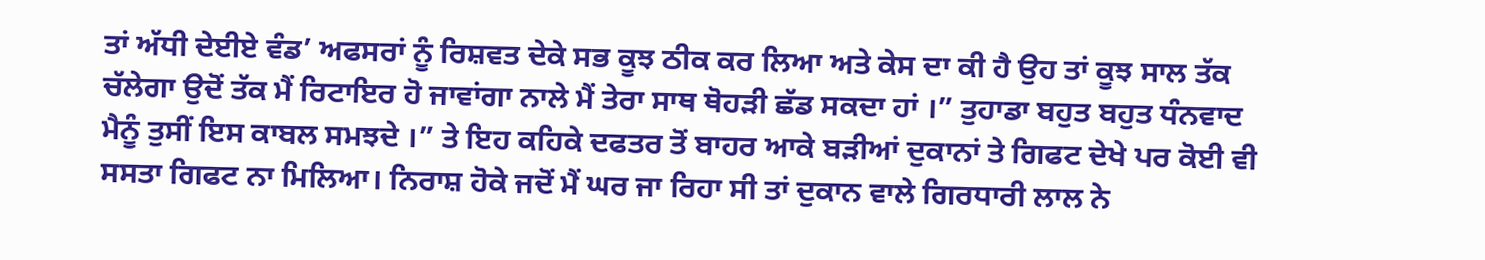ਤਾਂ ਅੱਧੀ ਦੇਈਏ ਵੰਡ’ ਅਫਸਰਾਂ ਨੂੰ ਰਿਸ਼ਵਤ ਦੇਕੇ ਸਭ ਕੂਝ ਠੀਕ ਕਰ ਲਿਆ ਅਤੇ ਕੇਸ ਦਾ ਕੀ ਹੈ ਉਹ ਤਾਂ ਕੂਝ ਸਾਲ ਤੱਕ ਚੱਲੇਗਾ ਉਦੋਂ ਤੱਕ ਮੈਂ ਰਿਟਾਇਰ ਹੋ ਜਾਵਾਂਗਾ ਨਾਲੇ ਮੈਂ ਤੇਰਾ ਸਾਥ ਥੋਹੜੀ ਛੱਡ ਸਕਦਾ ਹਾਂ ।” ਤੁਹਾਡਾ ਬਹੁਤ ਬਹੁਤ ਧੰਨਵਾਦ ਮੈਨੂੰ ਤੁਸੀਂ ਇਸ ਕਾਬਲ ਸਮਝਦੇ ।” ਤੇ ਇਹ ਕਹਿਕੇ ਦਫਤਰ ਤੋਂ ਬਾਹਰ ਆਕੇ ਬੜੀਆਂ ਦੁਕਾਨਾਂ ਤੇ ਗਿਫਟ ਦੇਖੇ ਪਰ ਕੋਈ ਵੀ ਸਸਤਾ ਗਿਫਟ ਨਾ ਮਿਲਿਆ। ਨਿਰਾਸ਼ ਹੋਕੇ ਜਦੋਂ ਮੈਂ ਘਰ ਜਾ ਰਿਹਾ ਸੀ ਤਾਂ ਦੁਕਾਨ ਵਾਲੇ ਗਿਰਧਾਰੀ ਲਾਲ ਨੇ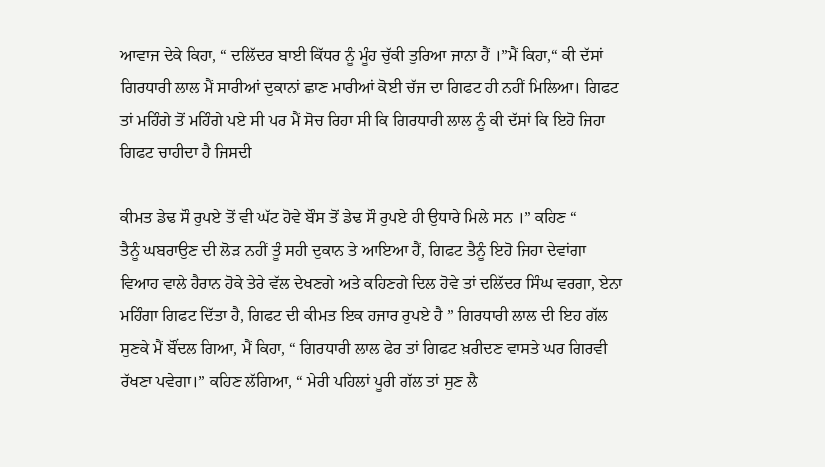ਆਵਾਜ ਦੇਕੇ ਕਿਹਾ, “ ਦਲਿੱਦਰ ਬਾਈ ਕਿੱਧਰ ਨੂੰ ਮੂੰਹ ਚੁੱਕੀ ਤੁਰਿਆ ਜਾਨਾ ਹੈਂ ।”ਮੈਂ ਕਿਹਾ,“ ਕੀ ਦੱਸਾਂ ਗਿਰਧਾਰੀ ਲਾਲ ਮੈਂ ਸਾਰੀਆਂ ਦੁਕਾਨਾਂ ਛਾਣ ਮਾਰੀਆਂ ਕੋਈ ਚੱਜ ਦਾ ਗਿਫਟ ਹੀ ਨਹੀਂ ਮਿਲਿਆ। ਗਿਫਟ ਤਾਂ ਮਹਿੰਗੇ ਤੋਂ ਮਹਿੰਗੇ ਪਏ ਸੀ ਪਰ ਮੈਂ ਸੋਚ ਰਿਹਾ ਸੀ ਕਿ ਗਿਰਧਾਰੀ ਲਾਲ ਨੂੰ ਕੀ ਦੱਸਾਂ ਕਿ ਇਹੋ ਜਿਹਾ ਗਿਫਟ ਚਾਹੀਦਾ ਹੈ ਜਿਸਦੀ

ਕੀਮਤ ਡੇਢ ਸੌ ਰੁਪਏ ਤੋਂ ਵੀ ਘੱਟ ਹੋਵੇ ਬੌਸ ਤੋਂ ਡੇਢ ਸੌ ਰੁਪਏ ਹੀ ਉਧਾਰੇ ਮਿਲੇ ਸਨ ।” ਕਹਿਣ “
ਤੈਨੂੰ ਘਬਰਾਉਣ ਦੀ ਲੋੜ ਨਹੀਂ ਤੂੰ ਸਹੀ ਦੁਕਾਨ ਤੇ ਆਇਆ ਹੈਂ, ਗਿਫਟ ਤੈਨੂੰ ਇਹੋ ਜਿਹਾ ਦੇਵਾਂਗਾ ਵਿਆਹ ਵਾਲੇ ਹੈਰਾਨ ਹੋਕੇ ਤੇਰੇ ਵੱਲ ਦੇਖਣਗੇ ਅਤੇ ਕਹਿਣਗੇ ਦਿਲ ਹੋਵੇ ਤਾਂ ਦਲਿੱਦਰ ਸਿੰਘ ਵਰਗਾ, ਏਨਾ ਮਹਿੰਗਾ ਗਿਫਟ ਦਿੱਤਾ ਹੈ, ਗਿਫਟ ਦੀ ਕੀਮਤ ਇਕ ਹਜਾਰ ਰੁਪਏ ਹੈ ” ਗਿਰਧਾਰੀ ਲਾਲ ਦੀ ਇਹ ਗੱਲ ਸੁਣਕੇ ਮੈਂ ਬੌਂਦਲ ਗਿਆ, ਮੈਂ ਕਿਹਾ, “ ਗਿਰਧਾਰੀ ਲਾਲ ਫੇਰ ਤਾਂ ਗਿਫਟ ਖ਼ਰੀਦਣ ਵਾਸਤੇ ਘਰ ਗਿਰਵੀ ਰੱਖਣਾ ਪਵੇਗਾ।” ਕਹਿਣ ਲੱਗਿਆ, “ ਮੇਰੀ ਪਹਿਲਾਂ ਪੂਰੀ ਗੱਲ ਤਾਂ ਸੁਣ ਲੈ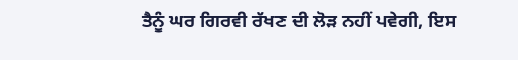ਤੈਨੂੰ ਘਰ ਗਿਰਵੀ ਰੱਖਣ ਦੀ ਲੋੜ ਨਹੀਂ ਪਵੇਗੀ, ਇਸ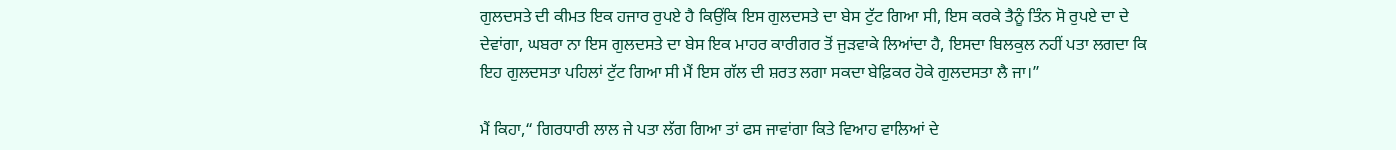ਗੁਲਦਸਤੇ ਦੀ ਕੀਮਤ ਇਕ ਹਜਾਰ ਰੁਪਏ ਹੈ ਕਿਉਂਕਿ ਇਸ ਗੁਲਦਸਤੇ ਦਾ ਬੇਸ ਟੁੱਟ ਗਿਆ ਸੀ, ਇਸ ਕਰਕੇ ਤੈਨੂੰ ਤਿੰਨ ਸੋ ਰੁਪਏ ਦਾ ਦੇ ਦੇਵਾਂਗਾ, ਘਬਰਾ ਨਾ ਇਸ ਗੁਲਦਸਤੇ ਦਾ ਬੇਸ ਇਕ ਮਾਹਰ ਕਾਰੀਗਰ ਤੋਂ ਜੁੜਵਾਕੇ ਲਿਆਂਦਾ ਹੈ, ਇਸਦਾ ਬਿਲਕੁਲ ਨਹੀਂ ਪਤਾ ਲਗਦਾ ਕਿ ਇਹ ਗੁਲਦਸਤਾ ਪਹਿਲਾਂ ਟੁੱਟ ਗਿਆ ਸੀ ਮੈਂ ਇਸ ਗੱਲ ਦੀ ਸ਼ਰਤ ਲਗਾ ਸਕਦਾ ਬੇਫ਼ਿਕਰ ਹੋਕੇ ਗੁਲਦਸਤਾ ਲੈ ਜਾ।”

ਮੈਂ ਕਿਹਾ,“ ਗਿਰਧਾਰੀ ਲਾਲ ਜੇ ਪਤਾ ਲੱਗ ਗਿਆ ਤਾਂ ਫਸ ਜਾਵਾਂਗਾ ਕਿਤੇ ਵਿਆਹ ਵਾਲਿਆਂ ਦੇ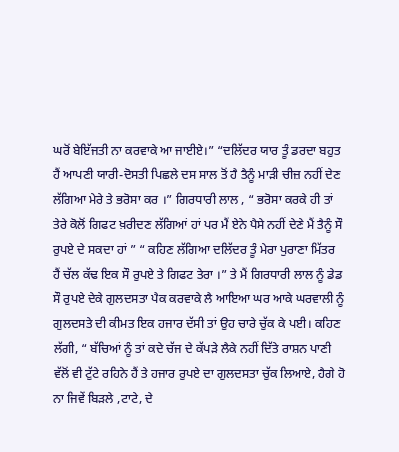ਘਰੋਂ ਬੇਇੱਜਤੀ ਨਾ ਕਰਵਾਕੇ ਆ ਜਾਈਏ।” “ਦਲਿੱਦਰ ਯਾਰ ਤੂੰ ਡਰਦਾ ਬਹੁਤ ਹੈਂ ਆਪਣੀ ਯਾਰੀ-ਦੋਸਤੀ ਪਿਛਲੇ ਦਸ ਸਾਲ ਤੋਂ ਹੈ ਤੈਨੂੰ ਮਾੜੀ ਚੀਜ਼ ਨਹੀਂ ਦੇਣ ਲੱਗਿਆ ਮੇਰੇ ਤੇ ਭਰੋਸਾ ਕਰ ।” ਗਿਰਧਾਰੀ ਲਾਲ , “ ਭਰੋਸਾ ਕਰਕੇ ਹੀ ਤਾਂ ਤੇਰੇ ਕੋਲੋਂ ਗਿਫਟ ਖ਼ਰੀਦਣ ਲੱਗਿਆਂ ਹਾਂ ਪਰ ਮੈਂ ਏਨੇ ਪੈਸੇ ਨਹੀਂ ਦੇਣੇ ਮੈਂ ਤੈਨੂੰ ਸੌ ਰੁਪਏ ਦੇ ਸਕਦਾ ਹਾਂ ” “ ਕਹਿਣ ਲੱਗਿਆ ਦਲਿੱਦਰ ਤੂੰ ਮੇਰਾ ਪੁਰਾਣਾ ਮਿੱਤਰ ਹੈਂ ਚੱਲ ਕੱਢ ਇਕ ਸੌ ਰੁਪਏ ਤੇ ਗਿਫਟ ਤੇਰਾ ।” ਤੇ ਮੈਂ ਗਿਰਧਾਰੀ ਲਾਲ ਨੂੰ ਡੇਡ ਸੌ ਰੁਪਏ ਦੇਕੇ ਗੁਲਦਸਤਾ ਪੈਕ ਕਰਵਾਕੇ ਲੈ ਆਇਆ ਘਰ ਆਕੇ ਘਰਵਾਲੀ ਨੂੰ ਗੁਲਦਸਤੇ ਦੀ ਕੀਮਤ ਇਕ ਹਜਾਰ ਦੱਸੀ ਤਾਂ ਉਹ ਚਾਰੇ ਚੁੱਕ ਕੇ ਪਈ। ਕਹਿਣ ਲੱਗੀ, “ ਬੱਚਿਆਂ ਨੂੰ ਤਾਂ ਕਦੇ ਚੱਜ ਦੇ ਕੱਪੜੇ ਲੈਕੇ ਨਹੀਂ ਦਿੱਤੇ ਰਾਸ਼ਨ ਪਾਣੀ ਵੱਲੋਂ ਵੀ ਟੁੱਟੇ ਰਹਿਨੇ ਹੈਂ ਤੇ ਹਜਾਰ ਰੁਪਏ ਦਾ ਗੁਲਦਸਤਾ ਚੁੱਕ ਲਿਆਏ, ਹੈਗੇ ਹੋ ਨਾ ਜਿਵੇਂ ਬਿੜਲੇ ,ਟਾਟੇ, ਦੇ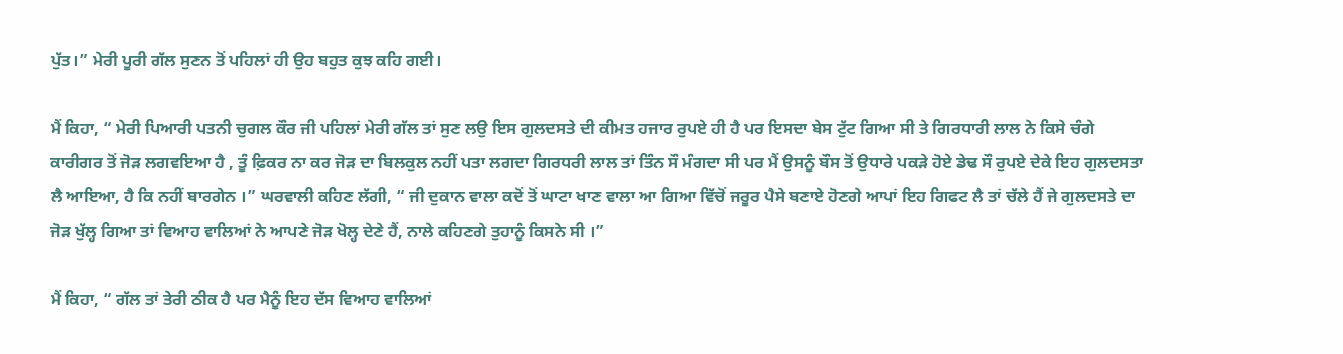ਪੁੱਤ।” ਮੇਰੀ ਪੂਰੀ ਗੱਲ ਸੁਣਨ ਤੋਂ ਪਹਿਲਾਂ ਹੀ ਉਹ ਬਹੁਤ ਕੁਝ ਕਹਿ ਗਈ।

ਮੈਂ ਕਿਹਾ, “ ਮੇਰੀ ਪਿਆਰੀ ਪਤਨੀ ਚੁਗਲ ਕੌਰ ਜੀ ਪਹਿਲਾਂ ਮੇਰੀ ਗੱਲ ਤਾਂ ਸੁਣ ਲਉ ਇਸ ਗੁਲਦਸਤੇ ਦੀ ਕੀਮਤ ਹਜਾਰ ਰੁਪਏ ਹੀ ਹੈ ਪਰ ਇਸਦਾ ਬੇਸ ਟੁੱਟ ਗਿਆ ਸੀ ਤੇ ਗਿਰਧਾਰੀ ਲਾਲ ਨੇ ਕਿਸੇ ਚੰਗੇ ਕਾਰੀਗਰ ਤੋਂ ਜੋੜ ਲਗਵਇਆ ਹੈ , ਤੂੰ ਫ਼ਿਕਰ ਨਾ ਕਰ ਜੋੜ ਦਾ ਬਿਲਕੁਲ ਨਹੀਂ ਪਤਾ ਲਗਦਾ ਗਿਰਧਰੀ ਲਾਲ ਤਾਂ ਤਿੰਨ ਸੌ ਮੰਗਦਾ ਸੀ ਪਰ ਮੈਂ ਉਸਨੂੰ ਬੌਸ ਤੋਂ ਉਧਾਰੇ ਪਕੜੇ ਹੋਏ ਡੇਢ ਸੌ ਰੁਪਏ ਦੇਕੇ ਇਹ ਗੁਲਦਸਤਾ ਲੈ ਆਇਆ, ਹੈ ਕਿ ਨਹੀਂ ਬਾਰਗੇਨ ।” ਘਰਵਾਲੀ ਕਹਿਣ ਲੱਗੀ, “ ਜੀ ਦੁਕਾਨ ਵਾਲਾ ਕਦੋਂ ਤੋਂ ਘਾਟਾ ਖਾਣ ਵਾਲਾ ਆ ਗਿਆ ਵਿੱਚੋਂ ਜਰੂਰ ਪੈਸੇ ਬਣਾਏ ਹੋਣਗੇ ਆਪਾਂ ਇਹ ਗਿਫਟ ਲੈ ਤਾਂ ਚੱਲੇ ਹੈਂ ਜੇ ਗੁਲਦਸਤੇ ਦਾ ਜੋੜ ਖੁੱਲ੍ਹ ਗਿਆ ਤਾਂ ਵਿਆਹ ਵਾਲਿਆਂ ਨੇ ਆਪਣੇ ਜੋੜ ਖੋਲ੍ਹ ਦੇਣੇ ਹੈਂ, ਨਾਲੇ ਕਹਿਣਗੇ ਤੁਹਾਨੂੰ ਕਿਸਨੇ ਸੀ ।”

ਮੈਂ ਕਿਹਾ, “ ਗੱਲ ਤਾਂ ਤੇਰੀ ਠੀਕ ਹੈ ਪਰ ਮੈਨੂੰ ਇਹ ਦੱਸ ਵਿਆਹ ਵਾਲਿਆਂ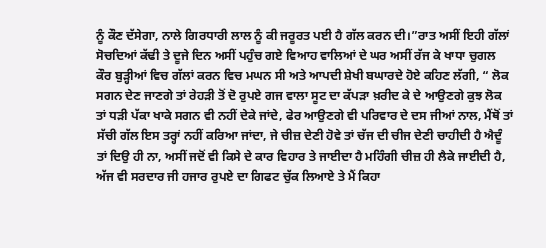ਨੂੰ ਕੌਣ ਦੱਸੇਗਾ, ਨਾਲੇ ਗਿਰਧਾਰੀ ਲਾਲ ਨੂੰ ਕੀ ਜਰੂਰਤ ਪਈ ਹੈ ਗੱਲ ਕਰਨ ਦੀ।”ਰਾਤ ਅਸੀਂ ਇਹੀ ਗੱਲਾਂ ਸੋਚਦਿਆਂ ਕੱਢੀ ਤੇ ਦੂਜੇ ਦਿਨ ਅਸੀਂ ਪਹੁੰਚ ਗਏ ਵਿਆਹ ਵਾਲਿਆਂ ਦੇ ਘਰ ਅਸੀਂ ਰੱਜ ਕੇ ਖਾਧਾ ਚੁਗਲ ਕੌਰ ਬੁੜ੍ਹੀਆਂ ਵਿਚ ਗੱਲਾਂ ਕਰਨ ਵਿਚ ਮਘਨ ਸੀ ਅਤੇ ਆਪਦੀ ਸ਼ੇਖੀ ਬਘਾਰਦੇ ਹੋਏ ਕਹਿਣ ਲੱਗੀ, “ ਲੋਕ ਸਗਨ ਦੇਣ ਜਾਣਗੇ ਤਾਂ ਰੇਹੜੀ ਤੋਂ ਦੋ ਰੁਪਏ ਗਜ ਵਾਲਾ ਸੂਟ ਦਾ ਕੱਪੜਾ ਖ਼ਰੀਦ ਕੇ ਦੇ ਆਉਣਗੇ ਕੁਝ ਲੋਕ ਤਾਂ ਧੜੀ ਪੱਕਾ ਖਾਕੇ ਸਗਨ ਵੀ ਨਹੀਂ ਦੇਕੇ ਜਾਂਦੇ, ਫੇਰ ਆਉਣਗੇ ਵੀ ਪਰਿਵਾਰ ਦੇ ਦਸ ਜੀਆਂ ਨਾਲ, ਮੈਂਥੋਂ ਤਾਂ ਸੱਚੀ ਗੱਲ ਇਸ ਤਰ੍ਹਾਂ ਨਹੀਂ ਕਰਿਆ ਜਾਂਦਾ, ਜੇ ਚੀਜ਼ ਦੇਣੀ ਹੋਵੇ ਤਾਂ ਚੱਜ ਦੀ ਚੀਜ ਦੇਣੀ ਚਾਹੀਦੀ ਹੈ ਐਦੂੰ ਤਾਂ ਦਿਉ ਹੀ ਨਾ, ਅਸੀਂ ਜਦੋਂ ਵੀ ਕਿਸੇ ਦੇ ਕਾਰ ਵਿਹਾਰ ਤੇ ਜਾਈਦਾ ਹੈ ਮਹਿੰਗੀ ਚੀਜ਼ ਹੀ ਲੈਕੇ ਜਾਈਦੀ ਹੈ, ਅੱਜ ਵੀ ਸਰਦਾਰ ਜੀ ਹਜਾਰ ਰੁਪਏ ਦਾ ਗਿਫਟ ਚੁੱਕ ਲਿਆਏ ਤੇ ਮੈਂ ਕਿਹਾ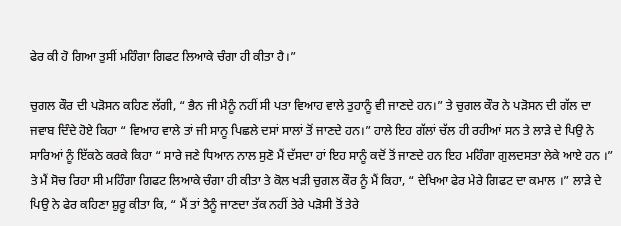ਫੇਰ ਕੀ ਹੋ ਗਿਆ ਤੁਸੀਂ ਮਹਿੰਗਾ ਗਿਫਟ ਲਿਆਕੇ ਚੰਗਾ ਹੀ ਕੀਤਾ ਹੈ।”

ਚੁਗਲ ਕੌਰ ਦੀ ਪੜੋਸਨ ਕਹਿਣ ਲੱਗੀ, “ ਭੈਨ ਜੀ ਮੈਨੂੰ ਨਹੀਂ ਸੀ ਪਤਾ ਵਿਆਹ ਵਾਲੇ ਤੁਹਾਨੂੰ ਵੀ ਜਾਣਦੇ ਹਨ।” ਤੇ ਚੁਗਲ ਕੌਰ ਨੇ ਪੜੋਸਨ ਦੀ ਗੱਲ ਦਾ ਜਵਾਬ ਦਿੰਦੇ ਹੋਏ ਕਿਹਾ “ ਵਿਆਹ ਵਾਲੇ ਤਾਂ ਜੀ ਸਾਨੂ ਪਿਛਲੇ ਦਸਾਂ ਸਾਲਾਂ ਤੋਂ ਜਾਣਦੇ ਹਨ।” ਹਾਲੇ ਇਹ ਗੱਲਾਂ ਚੱਲ ਹੀ ਰਹੀਆਂ ਸਨ ਤੇ ਲਾੜੇ ਦੇ ਪਿਉ ਨੇ ਸਾਰਿਆਂ ਨੂੰ ਇੱਕਠੇ ਕਰਕੇ ਕਿਹਾ “ ਸਾਰੇ ਜਣੇ ਧਿਆਨ ਨਾਲ ਸੁਣੋ ਮੈਂ ਦੱਸਦਾ ਹਾਂ ਇਹ ਸਾਨੂੰ ਕਦੋਂ ਤੋਂ ਜਾਣਦੇ ਹਨ ਇਹ ਮਹਿੰਗਾ ਗੁਲਦਸਤਾ ਲੇਕੇ ਆਏ ਹਨ ।” ਤੇ ਮੈਂ ਸੋਚ ਰਿਹਾ ਸੀ ਮਹਿੰਗਾ ਗਿਫਟ ਲਿਆਕੇ ਚੰਗਾ ਹੀ ਕੀਤਾ ਤੇ ਕੋਲ ਖੜੀ ਚੁਗਲ ਕੌਰ ਨੂੰ ਮੈਂ ਕਿਹਾ, “ ਦੇਖਿਆ ਫੇਰ ਮੇਰੇ ਗਿਫਟ ਦਾ ਕਮਾਲ ।” ਲਾੜੇ ਦੇ ਪਿਉ ਨੇ ਫੇਰ ਕਹਿਣਾ ਸ਼ੁਰੂ ਕੀਤਾ ਕਿ, “ ਮੈਂ ਤਾਂ ਤੈਨੂੰ ਜਾਣਦਾ ਤੱਕ ਨਹੀਂ ਤੇਰੇ ਪੜੋਸੀ ਤੋਂ ਤੇਰੇ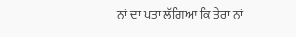ਨਾਂ ਦਾ ਪਤਾ ਲੱਗਿਆ ਕਿ ਤੇਰਾ ਨਾਂ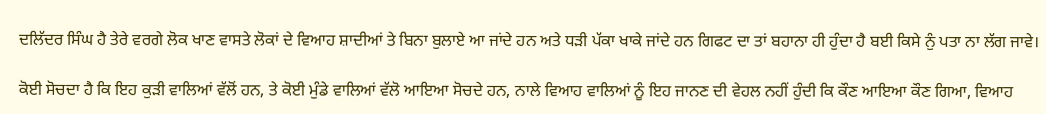ਦਲਿੱਦਰ ਸਿੰਘ ਹੈ ਤੇਰੇ ਵਰਗੇ ਲੋਕ ਖਾਣ ਵਾਸਤੇ ਲੋਕਾਂ ਦੇ ਵਿਆਹ ਸ਼ਾਦੀਆਂ ਤੇ ਬਿਨਾ ਬੁਲਾਏ ਆ ਜਾਂਦੇ ਹਨ ਅਤੇ ਧੜੀ ਪੱਕਾ ਖਾਕੇ ਜਾਂਦੇ ਹਨ ਗਿਫਟ ਦਾ ਤਾਂ ਬਹਾਨਾ ਹੀ ਹੁੰਦਾ ਹੈ ਬਈ ਕਿਸੇ ਨੁੰ ਪਤਾ ਨਾ ਲੱਗ ਜਾਵੇ।

ਕੋਈ ਸੋਚਦਾ ਹੈ ਕਿ ਇਹ ਕੁੜੀ ਵਾਲਿਆਂ ਵੱਲੋਂ ਹਨ, ਤੇ ਕੋਈ ਮੁੰਡੇ ਵਾਲਿਆਂ ਵੱਲੋ ਆਇਆ ਸੋਚਦੇ ਹਨ, ਨਾਲੇ ਵਿਆਹ ਵਾਲਿਆਂ ਨੂੰ ਇਹ ਜਾਨਣ ਦੀ ਵੇਹਲ ਨਹੀਂ ਹੁੰਦੀ ਕਿ ਕੌਣ ਆਇਆ ਕੌਣ ਗਿਆ, ਵਿਆਹ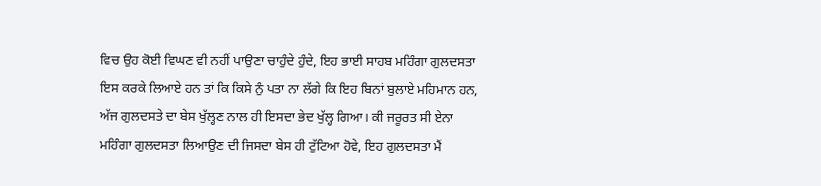ਵਿਚ ਉਹ ਕੋਈ ਵਿਘਣ ਵੀ ਨਹੀਂ ਪਾਉਣਾ ਚਾਹੁੰਦੇ ਹੁੰਦੇ, ਇਹ ਭਾਈ ਸਾਹਬ ਮਹਿੰਗਾ ਗੁਲਦਸਤਾ ਇਸ ਕਰਕੇ ਲਿਆਏ ਹਨ ਤਾਂ ਕਿ ਕਿਸੇ ਨੁੰ ਪਤਾ ਨਾ ਲੱਗੇ ਕਿ ਇਹ ਬਿਨਾਂ ਬੁਲਾਏ ਮਹਿਮਾਨ ਹਨ, ਅੱਜ ਗੁਲਦਸਤੇ ਦਾ ਬੇਸ ਖੁੱਲ੍ਹਣ ਨਾਲ ਹੀ ਇਸਦਾ ਭੇਦ ਖੁੱਲ੍ਹ ਗਿਆ। ਕੀ ਜਰੂਰਤ ਸੀ ਏਨਾ ਮਹਿੰਗਾ ਗੁਲਦਸਤਾ ਲਿਆਉਣ ਦੀ ਜਿਸਦਾ ਬੇਸ ਹੀ ਟੁੱਟਿਆ ਹੋਵੇ, ਇਹ ਗੁਲਦਸਤਾ ਮੈਂ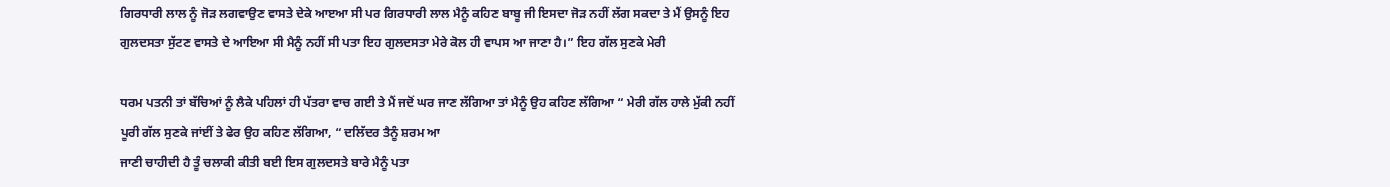ਗਿਰਧਾਰੀ ਲਾਲ ਨੂੰ ਜੋੜ ਲਗਵਾਉਣ ਵਾਸਤੇ ਦੇਕੇ ਆੲਆ ਸੀ ਪਰ ਗਿਰਧਾਰੀ ਲਾਲ ਮੈਨੂੰ ਕਹਿਣ ਬਾਬੂ ਜੀ ਇਸਦਾ ਜੋੜ ਨਹੀਂ ਲੱਗ ਸਕਦਾ ਤੇ ਮੈਂ ਉਸਨੂੰ ਇਹ ਗੁਲਦਸਤਾ ਸੁੱਟਣ ਵਾਸਤੇ ਦੇ ਆਇਆ ਸੀ ਮੈਨੂੰ ਨਹੀਂ ਸੀ ਪਤਾ ਇਹ ਗੁਲਦਸਤਾ ਮੇਰੇ ਕੋਲ ਹੀ ਵਾਪਸ ਆ ਜਾਣਾ ਹੈ।” ਇਹ ਗੱਲ ਸੁਣਕੇ ਮੇਰੀ

ਧਰਮ ਪਤਨੀ ਤਾਂ ਬੱਚਿਆਂ ਨੂੰ ਲੈਕੇ ਪਹਿਲਾਂ ਹੀ ਪੱਤਰਾ ਵਾਚ ਗਈ ਤੇ ਮੈਂ ਜਦੋਂ ਘਰ ਜਾਣ ਲੱਗਿਆ ਤਾਂ ਮੈਨੂੰ ਉਹ ਕਹਿਣ ਲੱਗਿਆ “ ਮੇਰੀ ਗੱਲ ਹਾਲੇ ਮੁੱਕੀ ਨਹੀਂ ਪੂਰੀ ਗੱਲ ਸੁਣਕੇ ਜਾਂਈਂ ਤੇ ਫੇਰ ਉਹ ਕਹਿਣ ਲੱਗਿਆ, “ ਦਲਿੱਦਰ ਤੈਨੂੰ ਸ਼ਰਮ ਆ
ਜਾਣੀ ਚਾਹੀਦੀ ਹੈ ਤੂੰ ਚਲਾਕੀ ਕੀਤੀ ਬਈ ਇਸ ਗੁਲਦਸਤੇ ਬਾਰੇ ਮੈਨੂੰ ਪਤਾ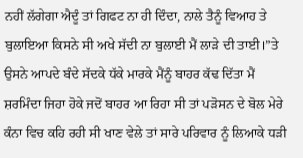ਨਹੀਂ ਲੱਗੇਗਾ ਐਦੂੰ ਤਾਂ ਗਿਫਟ ਨਾ ਹੀ ਦਿੰਦਾ, ਨਾਲੇ ਤੈਨੂੰ ਵਿਆਹ ਤੇ ਬੁਲਾਇਆ ਕਿਸਨੇ ਸੀ ਅਖੇ ਸੱਦੀ ਨਾ ਬੁਲਾਈ ਮੈਂ ਲਾੜੇ ਦੀ ਤਾਈ।”ਤੇ ਉਸਨੇ ਆਪਦੇ ਬੰਦੇ ਸੱਦਕੇ ਧੱਕੇ ਮਾਰਕੇ ਮੈਂਨੂੰ ਬਾਹਰ ਕੱਢ ਦਿੱਤਾ ਮੈਂ ਸ਼ਰਮਿੰਦਾ ਜਿਹਾ ਹੋਕੇ ਜਦੋਂ ਬਾਹਰ ਆ ਰਿਹਾ ਸੀ ਤਾਂ ਪੜੋਸਨ ਦੇ ਬੋਲ ਮੇਰੇ ਕੰਨਾ ਵਿਚ ਕਹਿ ਰਹੀ ਸੀ ਖਾਣ ਵੇਲੇ ਤਾਂ ਸਾਰੇ ਪਰਿਵਾਰ ਨੂੰ ਲਿਆਕੇ ਧੜੀ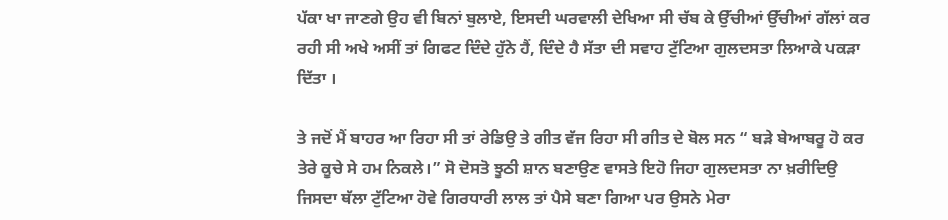ਪੱਕਾ ਖਾ ਜਾਣਗੇ ਉਹ ਵੀ ਬਿਨਾਂ ਬੁਲਾਏ, ਇਸਦੀ ਘਰਵਾਲੀ ਦੇਖਿਆ ਸੀ ਚੱਬ ਕੇ ਉੱਚੀਆਂ ਉੱਚੀਆਂ ਗੱਲਾਂ ਕਰ ਰਹੀ ਸੀ ਅਖੇ ਅਸੀਂ ਤਾਂ ਗਿਫਟ ਦਿੰਦੇ ਹੁੱਨੇ ਹੈਂ, ਦਿੰਦੇ ਹੈ ਸੱਤਾ ਦੀ ਸਵਾਹ ਟੁੱਟਿਆ ਗੁਲਦਸਤਾ ਲਿਆਕੇ ਪਕੜਾ ਦਿੱਤਾ ।

ਤੇ ਜਦੋਂ ਮੈਂ ਬਾਹਰ ਆ ਰਿਹਾ ਸੀ ਤਾਂ ਰੇਡਿਉ ਤੇ ਗੀਤ ਵੱਜ ਰਿਹਾ ਸੀ ਗੀਤ ਦੇ ਬੋਲ ਸਨ “ ਬੜੇ ਬੇਆਬਰੂ ਹੋ ਕਰ ਤੇਰੇ ਕੂਚੇ ਸੇ ਹਮ ਨਿਕਲੇ।” ਸੋ ਦੋਸਤੋ ਝੂਠੀ ਸ਼ਾਨ ਬਣਾਉਣ ਵਾਸਤੇ ਇਹੋ ਜਿਹਾ ਗੁਲਦਸਤਾ ਨਾ ਖ਼ਰੀਦਿਉ ਜਿਸਦਾ ਥੱਲਾ ਟੁੱਟਿਆ ਹੋਵੇ ਗਿਰਧਾਰੀ ਲਾਲ ਤਾਂ ਪੈਸੇ ਬਣਾ ਗਿਆ ਪਰ ਉਸਨੇ ਮੇਰਾ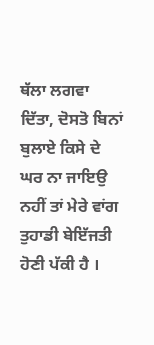ਥੱਲਾ ਲਗਵਾ ਦਿੱਤਾ, ਦੋਸਤੋ ਬਿਨਾਂ ਬੁਲਾਏ ਕਿਸੇ ਦੇ ਘਰ ਨਾ ਜਾਇਉ ਨਹੀਂ ਤਾਂ ਮੇਰੇ ਵਾਂਗ ਤੁਹਾਡੀ ਬੇਇੱਜਤੀ ਹੋਣੀ ਪੱਕੀ ਹੈ ।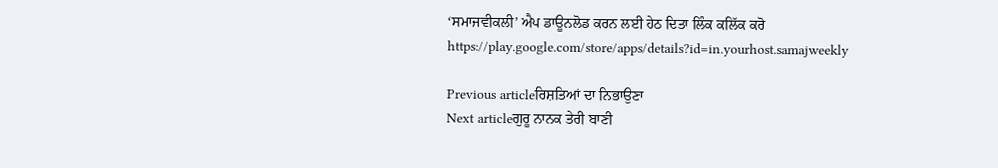‘ਸਮਾਜਵੀਕਲੀ’ ਐਪ ਡਾਊਨਲੋਡ ਕਰਨ ਲਈ ਹੇਠ ਦਿਤਾ ਲਿੰਕ ਕਲਿੱਕ ਕਰੋ
https://play.google.com/store/apps/details?id=in.yourhost.samajweekly

Previous articleਰਿਸ਼ਤਿਆਂ ਦਾ ਨਿਭਾਉਣਾ
Next articleਗੁਰੂ ਨਾਨਕ ਤੇਰੀ ਬਾਣੀ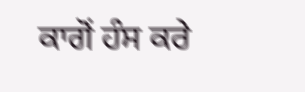ਕਾਗੋਂ ਹੰਸ ਕਰੇ